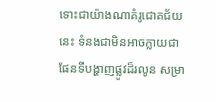ទោះជាយ៉ាងណាគំរូជោគជ័យនេះ ទំនងជាមិនអាចក្លាយជាផែនទីបង្ហាញផ្លូវដ៏រលូន សម្រា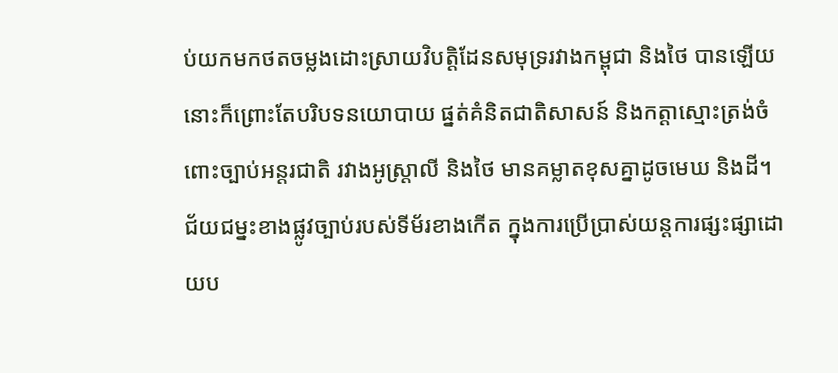ប់យកមកថតចម្លងដោះស្រាយវិបត្តិដែនសមុទ្ររវាងកម្ពុជា និងថៃ បានឡើយ នោះក៏ព្រោះតែបរិបទនយោបាយ ផ្នត់គំនិតជាតិសាសន៍ និងកត្តាស្មោះត្រង់ចំពោះច្បាប់អន្តរជាតិ រវាងអូស្ត្រាលី និងថៃ មានគម្លាតខុសគ្នាដូចមេឃ និងដី។
ជ័យជម្នះខាងផ្លូវច្បាប់របស់ទីម័រខាងកើត ក្នុងការប្រើប្រាស់យន្តការផ្សះផ្សាដោយប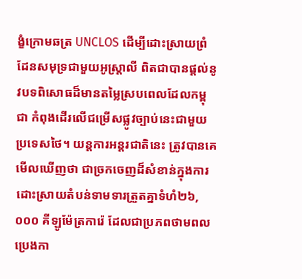ង្ខំក្រោមឆត្រ UNCLOS ដើម្បីដោះស្រាយព្រំដែនសមុទ្រជាមួយអូស្ត្រាលី ពិតជាបានផ្តល់នូវបទពិសោធដ៏មានតម្លៃស្របពេលដែលកម្ពុជា កំពុងដើរលើជម្រើសផ្លូវច្បាប់នេះជាមួយប្រទេសថៃ។ យន្តការអន្តរជាតិនេះ ត្រូវបានគេមើលឃើញថា ជាច្រកចេញដ៏សំខាន់ក្នុងការដោះស្រាយតំបន់ទាមទារត្រួតគ្នាទំហំ២៦,០០០ គីឡូម៉ែត្រការ៉េ ដែលជាប្រភពថាមពលប្រេងកា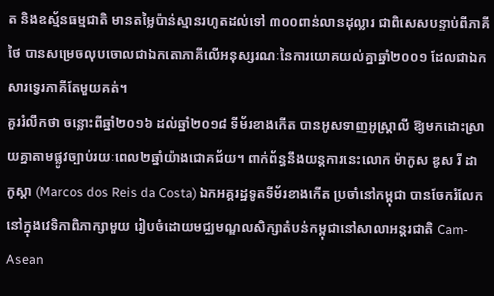ត និងឧស្ម័នធម្មជាតិ មានតម្លៃប៉ាន់ស្មានរហូតដល់ទៅ ៣០០ពាន់លានដុល្លារ ជាពិសេសបន្ទាប់ពីភាគីថៃ បានសម្រេចលុបចោលជាឯកតោភាគីលើអនុស្សរណៈនៃការយោគយល់គ្នាឆ្នាំ២០០១ ដែលជាឯកសារទ្វេរភាគីតែមួយគត់។
គួររំលឹកថា ចន្លោះពីឆ្នាំ២០១៦ ដល់ឆ្នាំ២០១៨ ទីម័រខាងកើត បានអូសទាញអូស្ត្រាលី ឱ្យមកដោះស្រាយគ្នាតាមផ្លូវច្បាប់រយៈពេល២ឆ្នាំយ៉ាងជោគជ័យ។ ពាក់ព័ន្ធនឹងយន្តការនេះលោក ម៉ាកូស ឌូស រី ដា កូស្តា (Marcos dos Reis da Costa) ឯកអគ្គរដ្ឋទូតទីម័រខាងកើត ប្រចាំនៅកម្ពុជា បានចែករំលែកនៅក្នុងវេទិកាពិភាក្សាមួយ រៀបចំដោយមជ្ឈមណ្ឌលសិក្សាតំបន់កម្ពុជានៅសាលាអន្តរជាតិ Cam-Asean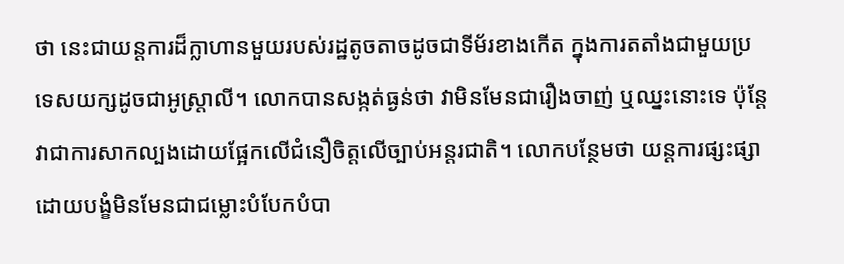ថា នេះជាយន្តការដ៏ក្លាហានមួយរបស់រដ្ឋតូចតាចដូចជាទីម័រខាងកើត ក្នុងការតតាំងជាមួយប្រទេសយក្សដូចជាអូស្ត្រាលី។ លោកបានសង្កត់ធ្ងន់ថា វាមិនមែនជារឿងចាញ់ ឬឈ្នះនោះទេ ប៉ុន្តែវាជាការសាកល្បងដោយផ្អែកលើជំនឿចិត្តលើច្បាប់អន្តរជាតិ។ លោកបន្ថែមថា យន្តការផ្សះផ្សាដោយបង្ខំមិនមែនជាជម្លោះបំបែកបំបា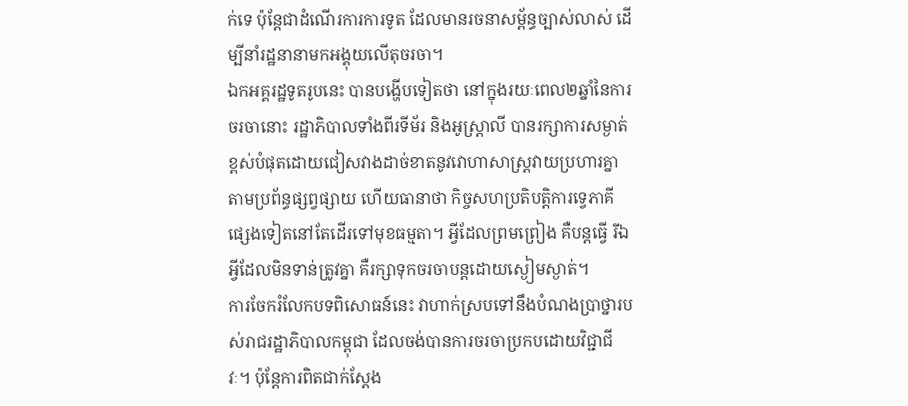ក់ទេ ប៉ុន្តែជាដំណើរការការទូត ដែលមានរចនាសម្ព័ន្ធច្បាស់លាស់ ដើម្បីនាំរដ្ឋនានាមកអង្គុយលើតុចរចា។
ឯកអគ្គរដ្ឋទូតរូបនេះ បានបង្ហើបទៀតថា នៅក្នុងរយៈពេល២ឆ្នាំនៃការចរចានោះ រដ្ឋាភិបាលទាំងពីរទីម័រ និងអូស្ត្រាលី បានរក្សាការសម្ងាត់ខ្ពស់បំផុតដោយជៀសវាងដាច់ខាតនូវវោហាសាស្ត្រវាយប្រហារគ្នាតាមប្រព័ន្ធផ្សព្វផ្សាយ ហើយធានាថា កិច្ចសហប្រតិបត្តិការទ្វេភាគីផ្សេងទៀតនៅតែដើរទៅមុខធម្មតា។ អ្វីដែលព្រមព្រៀង គឺបន្តធ្វើ រីឯអ្វីដែលមិនទាន់ត្រូវគ្នា គឺរក្សាទុកចរចាបន្តដោយស្ងៀមស្ងាត់។
ការចែករំលែកបទពិសោធន៍នេះ វាហាក់ស្របទៅនឹងបំណងប្រាថ្នារបស់រាជរដ្ឋាភិបាលកម្ពុជា ដែលចង់បានការចរចាប្រកបដោយវិជ្ជាជីវៈ។ ប៉ុន្តែការពិតជាក់ស្តែង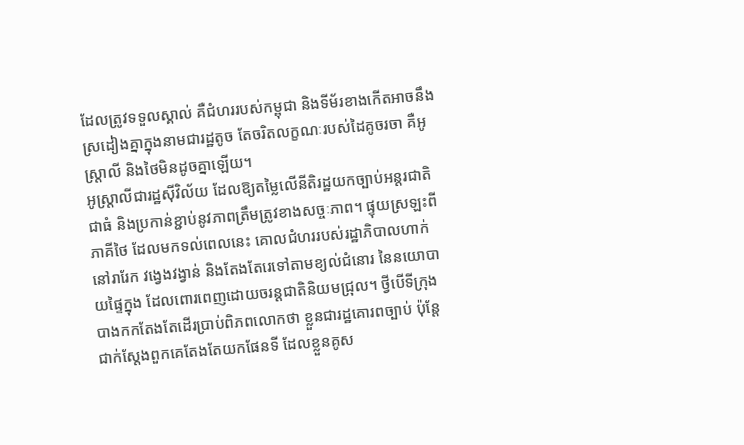ដែលត្រូវទទួលស្គាល់ គឺជំហររបស់កម្ពុជា និងទីម័រខាងកើតអាចនឹងស្រដៀងគ្នាក្នុងនាមជារដ្ឋតូច តែចរិតលក្ខណៈរបស់ដៃគូចរចា គឺអូស្ត្រាលី និងថៃមិនដូចគ្នាឡើយ។
អូស្ត្រាលីជារដ្ឋស៊ីវិល័យ ដែលឱ្យតម្លៃលើនីតិរដ្ឋយកច្បាប់អន្តរជាតិជាធំ និងប្រកាន់ខ្ជាប់នូវភាពត្រឹមត្រូវខាងសច្ចៈភាព។ ផ្ទុយស្រឡះពីភាគីថៃ ដែលមកទល់ពេលនេះ គោលជំហររបស់រដ្ឋាភិបាលហាក់នៅរារែក វង្វេងវង្វាន់ និងតែងតែរេទៅតាមខ្យល់ជំនោរ នៃនយោបាយផ្ទៃក្នុង ដែលពោរពេញដោយចរន្តជាតិនិយមជ្រុល។ ថ្វីបើទីក្រុងបាងកកតែងតែដើរប្រាប់ពិភពលោកថា ខ្លួនជារដ្ឋគោរពច្បាប់ ប៉ុន្តែជាក់ស្តែងពួកគេតែងតែយកផែនទី ដែលខ្លួនគូស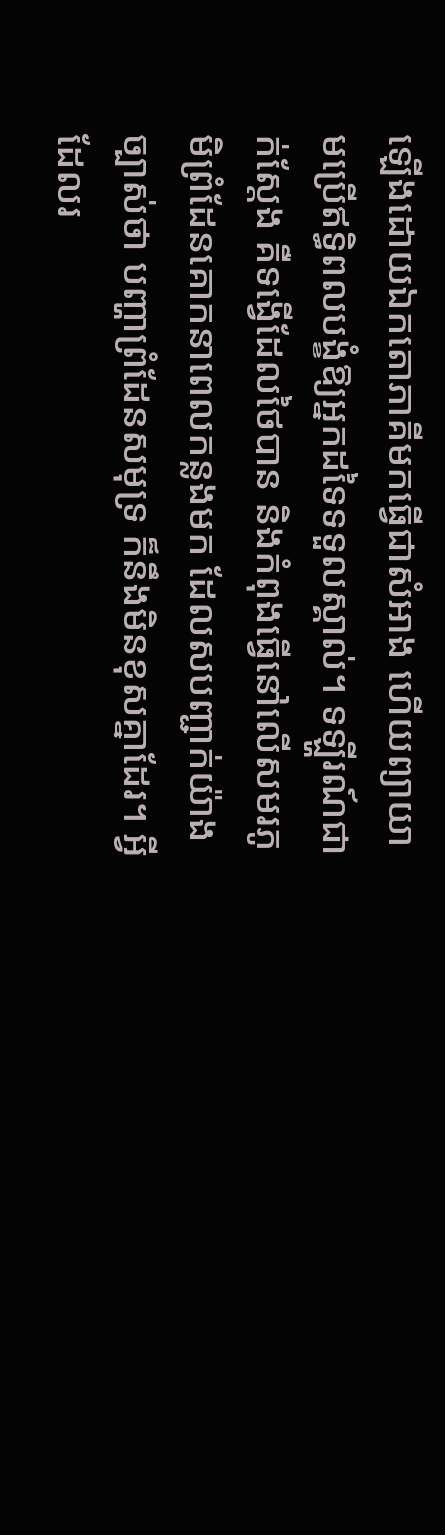ឡើងដោយឯកតោភាគីមកធ្វើជាសំអាង ហើយព្យាយាមប្រើឥទ្ធិពលបង្ខំឱ្យអ្នកដទៃទទួលស្គាល់។ ទឡ្ហីរណ៍ជាក់ស្តែង គឺទង្វើដែលថៃបាន និងកំពុងធ្វើនៅលើសមរភូមិព្រំដែនគោកនាពេលកន្លងមក ដែលសបញ្ជាក់យ៉ាងច្បាស់ថា បញ្ហាព្រំដែនសមុទ្រ ក៏នឹងមិនខុសគ្នាដែរ។ អ្វីដែលរ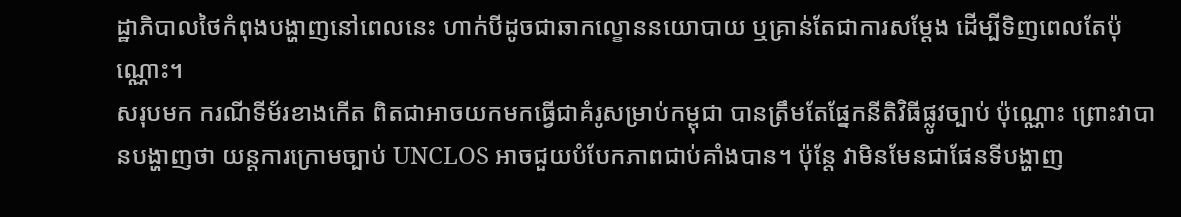ដ្ឋាភិបាលថៃកំពុងបង្ហាញនៅពេលនេះ ហាក់បីដូចជាឆាកល្ខោននយោបាយ ឬគ្រាន់តែជាការសម្តែង ដើម្បីទិញពេលតែប៉ុណ្ណោះ។
សរុបមក ករណីទីម័រខាងកើត ពិតជាអាចយកមកធ្វើជាគំរូសម្រាប់កម្ពុជា បានត្រឹមតែផ្នែកនីតិវិធីផ្លូវច្បាប់ ប៉ុណ្ណោះ ព្រោះវាបានបង្ហាញថា យន្តការក្រោមច្បាប់ UNCLOS អាចជួយបំបែកភាពជាប់គាំងបាន។ ប៉ុន្តែ វាមិនមែនជាផែនទីបង្ហាញ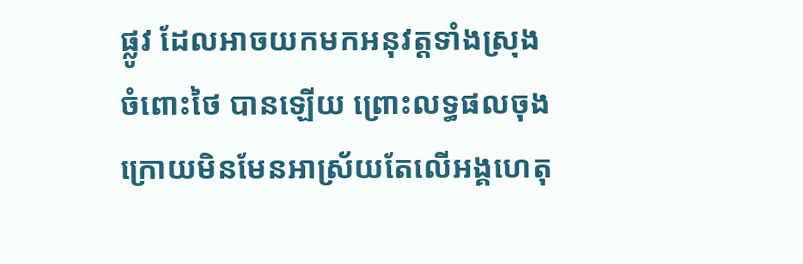ផ្លូវ ដែលអាចយកមកអនុវត្តទាំងស្រុងចំពោះថៃ បានឡើយ ព្រោះលទ្ធផលចុងក្រោយមិនមែនអាស្រ័យតែលើអង្គហេតុ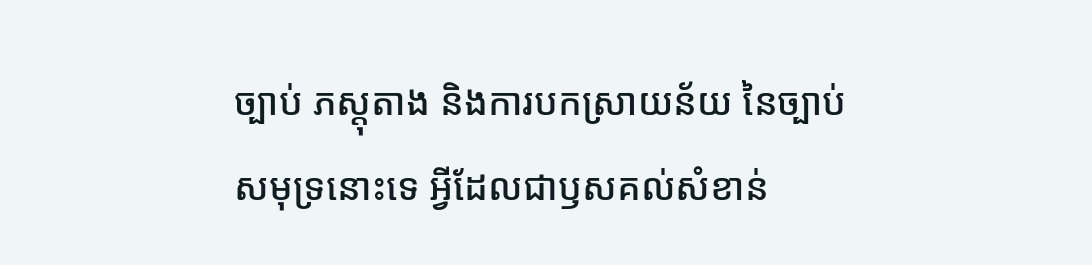ច្បាប់ ភស្តុតាង និងការបកស្រាយន័យ នៃច្បាប់សមុទ្រនោះទេ អ្វីដែលជាឫសគល់សំខាន់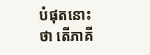បំផុតនោះថា តើភាគី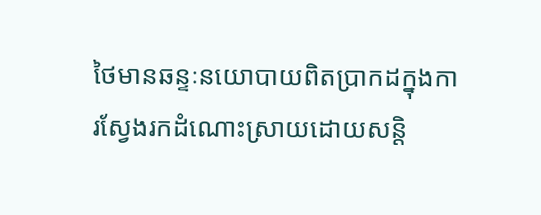ថៃមានឆន្ទៈនយោបាយពិតប្រាកដក្នុងការស្វែងរកដំណោះស្រាយដោយសន្តិ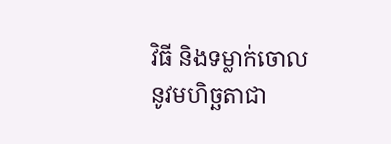វិធី និងទម្លាក់ចោលនូវមហិច្ឆតាជា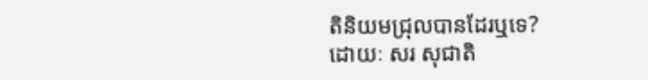តិនិយមជ្រុលបានដែរឬទេ?
ដោយៈ សរ សុជាតិ